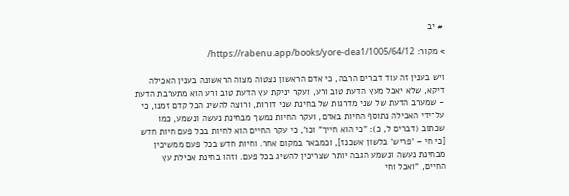# יב

> מקור: https://rabenu.app/books/yore-dea1/1005/64/12/

ויש בענין זה עוד דברים הרבה, כי אדם הראשון נצטוה מצוה הראשונה בענין האכילה דיקא, שלא יאכל מעץ הדעת טוב ורע, ועקר יניקת עץ הדעת טוב ורע הוא מתערבת הדעת - שמערב הדעת של שני מדרגות של בחינת שני דורות, ורוצה להשיג הכל קדם זמנו, כי על־ידי האכילה נתוסף החיות באדם, ועקר החיות נמשך מבחינת נעשה ונשמע, כמו שכתוב (דברים ל, כ): "כי הוא חייך" וכו', כי עקר החיים הוא לחיות בכל פעם חיות חדש [כי חי – 'פריש' בלשון אשכנז], וכמבאר במקום אחר. וחיות חדש בכל פעם ממשיכין מבחינת נעשה ונשמע הגבה יותר שצריכין להשיג בכל פעם. וזהו בחינת אכילת עץ החיים, "ואכל וחי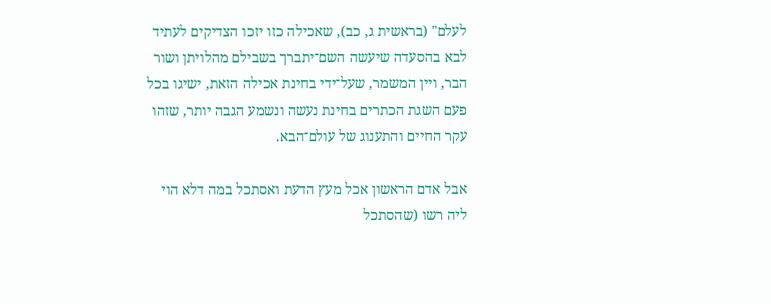לעלם" (בראשית ג, כב), שאכילה כזו יזכו הצדיקים לעתיד לבא בהסעדה שיעשה השם־יתברך בשבילם מהלויתן ושור הבר, ויין המשמר, שעל־ידי בחינת אכילה הזאת, ישיגו בכל פעם השגת הכתרים בחינת נעשה ונשמע הגבה יותר, שזהו עקר החיים והתענוג של עולם־הבא.

אבל אדם הראשון אכל מעץ הדעת ואסתכל במה דלא הוי ליה רשו (שהסתכל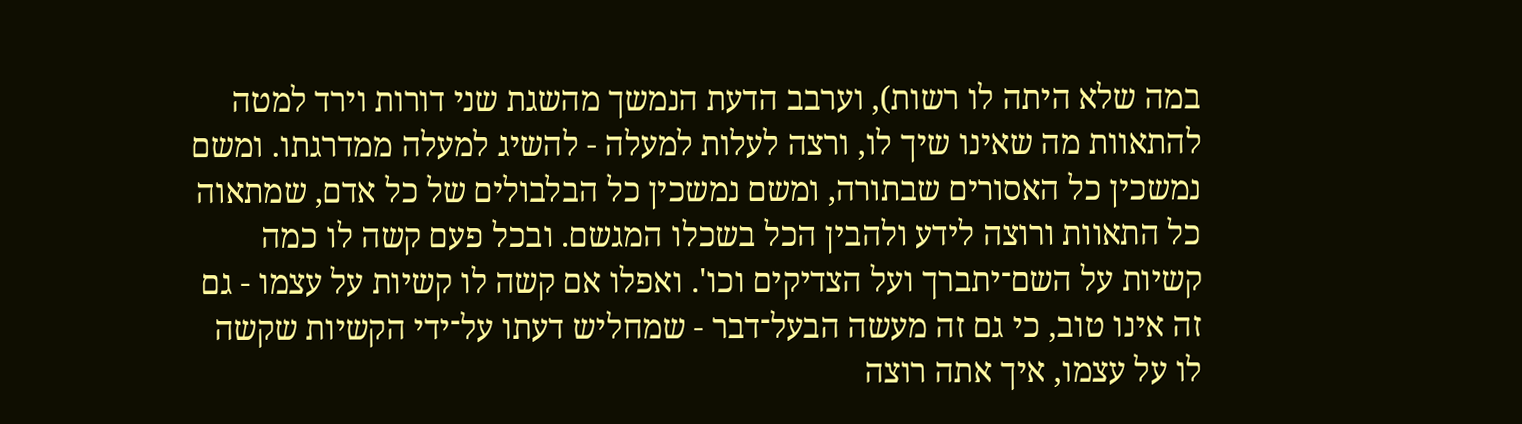במה שלא היתה לו רשות), וערבב הדעת הנמשך מהשגת שני דורות וירד למטה להתאוות מה שאינו שיך לו, ורצה לעלות למעלה - להשיג למעלה ממדרגתו. ומשם נמשכין כל האסורים שבתורה, ומשם נמשכין כל הבלבולים של כל אדם, שמתאוה כל התאוות ורוצה לידע ולהבין הכל בשכלו המגשם. ובכל פעם קשה לו כמה קשיות על השם־יתברך ועל הצדיקים וכו'. ואפלו אם קשה לו קשיות על עצמו - גם זה אינו טוב, כי גם זה מעשה הבעל־דבר - שמחליש דעתו על־ידי הקשיות שקשה לו על עצמו, איך אתה רוצה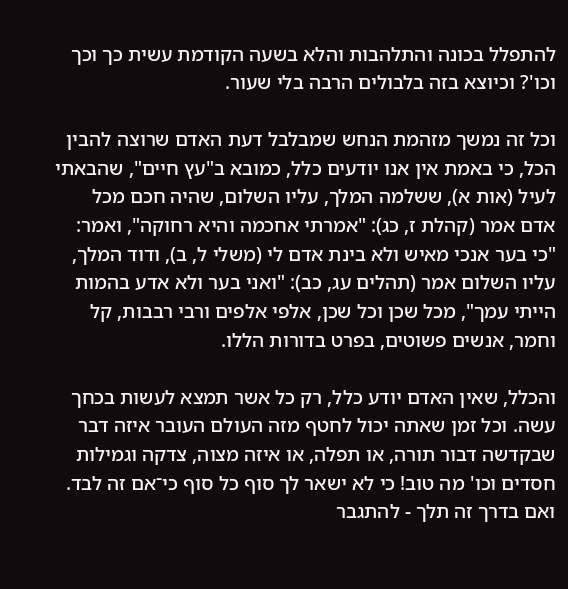להתפלל בכונה והתלהבות והלא בשעה הקודמת עשית כך וכך וכו'? וכיוצא בזה בלבולים הרבה בלי שעור.

וכל זה נמשך מזהמת הנחש שמבלבל דעת האדם שרוצה להבין הכל, כי באמת אין אנו יודעים כלל, כמובא ב"עץ חיים", שהבאתי לעיל (אות א), ששלמה המלך, עליו השלום, שהיה חכם מכל אדם אמר (קהלת ז, כג): "אמרתי אחכמה והיא רחוקה", ואמר: "כי בער אנכי מאיש ולא בינת אדם לי (משלי ל, ב), ודוד המלך, עליו השלום אמר (תהלים עג, כב): "ואני בער ולא אדע בהמות הייתי עמך", מכל שכן וכל שכן, אלפי אלפים ורבי רבבות, קל וחמר, אנשים פשוטים, בפרט בדורות הללו.

והכלל, שאין האדם יודע כלל, רק כל אשר תמצא לעשות בכחך עשה. וכל זמן שאתה יכול לחטף מזה העולם העובר איזה דבר שבקדשה דבור תורה, או תפלה, או איזה מצוה, צדקה וגמילות חסדים וכו' מה טוב! כי לא ישאר לך סוף כל סוף כי־אם זה לבד. ואם בדרך זה תלך - להתגבר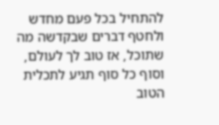להתחיל בכל פעם מחדש ולחטף דברים שבקדשה מה שתוכל, אז טוב לך לעולם, וסוף כל סוף תגיע לתכלית הטוב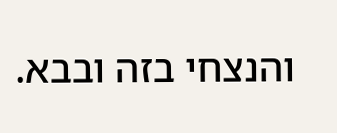והנצחי בזה ובבא.